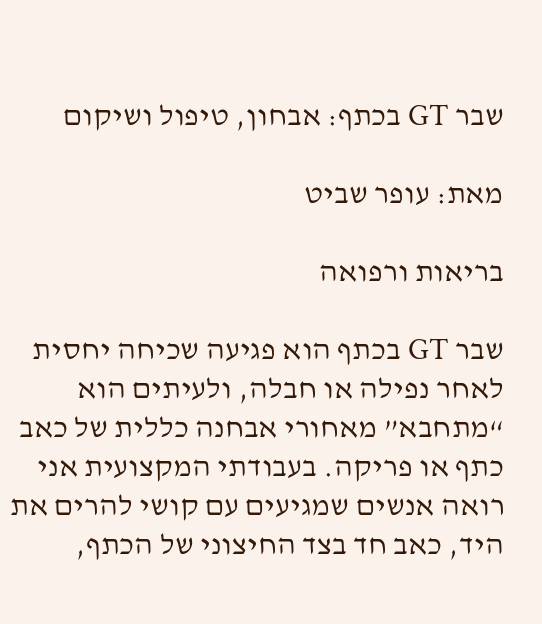שבר GT בכתף: אבחון, טיפול ושיקום

מאת: עופר שביט

בריאות ורפואה

שבר GT בכתף הוא פגיעה שכיחה יחסית לאחר נפילה או חבלה, ולעיתים הוא “מתחבא” מאחורי אבחנה כללית של כאב כתף או פריקה. בעבודתי המקצועית אני רואה אנשים שמגיעים עם קושי להרים את היד, כאב חד בצד החיצוני של הכתף,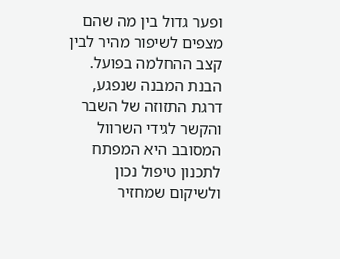ופער גדול בין מה שהם מצפים לשיפור מהיר לבין קצב ההחלמה בפועל. הבנת המבנה שנפגע, דרגת התזוזה של השבר והקשר לגידי השרוול המסובב היא המפתח לתכנון טיפול נכון ולשיקום שמחזיר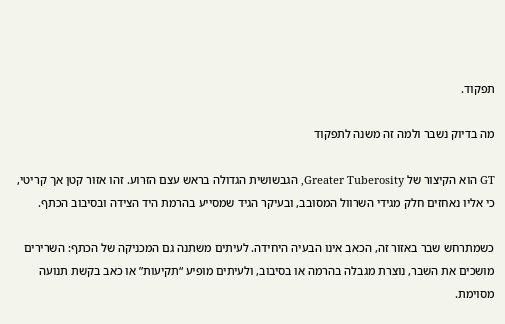תפקוד.

מה בדיוק נשבר ולמה זה משנה לתפקוד

GT הוא הקיצור של Greater Tuberosity, הגבשושית הגדולה בראש עצם הזרוע. זהו אזור קטן אך קריטי, כי אליו נאחזים חלק מגידי השרוול המסובב, ובעיקר הגיד שמסייע בהרמת היד הצידה ובסיבוב הכתף.

כשמתרחש שבר באזור זה, הכאב אינו הבעיה היחידה. לעיתים משתנה גם המכניקה של הכתף: השרירים מושכים את השבר, נוצרת מגבלה בהרמה או בסיבוב, ולעיתים מופיע “תקיעות” או כאב בקשת תנועה מסוימת.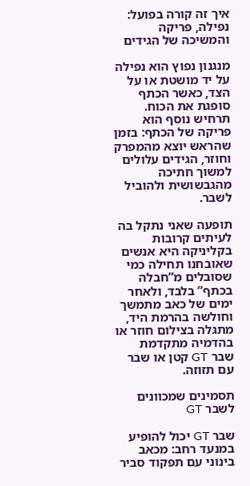איך זה קורה בפועל: נפילה, פריקה והמשיכה של הגידים

מנגנון נפוץ הוא נפילה על יד מושטת או על הצד, כאשר הכתף סופגת את הכוח. תרחיש נוסף הוא פריקה של הכתף: בזמן שהראש יוצא מהמפרק וחוזר, הגידים עלולים למשוך חתיכה מהגבשושית ולהוביל לשבר.

תופעה שאני נתקל בה לעיתים קרובות בקליניקה היא אנשים שאובחנו תחילה כמי שסובלים מ”חבלה בכתף” בלבד, ולאחר ימים של כאב מתמשך וחולשה בהרמת היד, מתגלה בצילום חוזר או בהדמיה מתקדמת שבר GT קטן או שבר עם תזוזה.

תסמינים שמכוונים לשבר GT

שבר GT יכול להופיע במנעד רחב: מכאב בינוני עם תפקוד סביר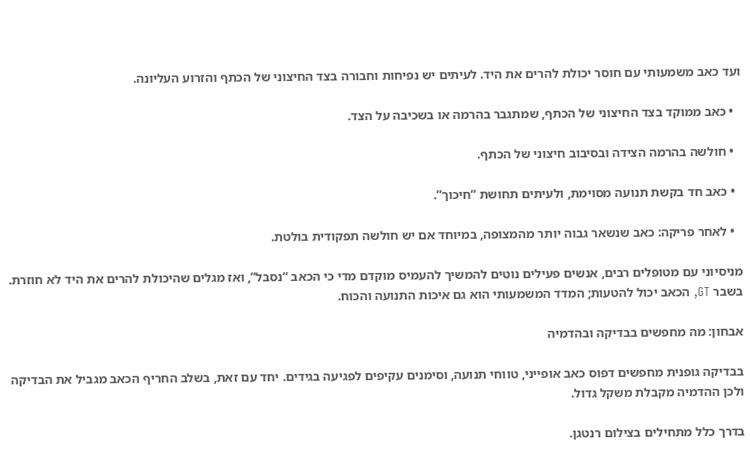ועד כאב משמעותי עם חוסר יכולת להרים את היד. לעיתים יש נפיחות וחבורה בצד החיצוני של הכתף והזרוע העליונה.

  • כאב ממוקד בצד החיצוני של הכתף, שמתגבר בהרמה או בשכיבה על הצד.

  • חולשה בהרמה הצידה ובסיבוב חיצוני של הכתף.

  • כאב חד בקשת תנועה מסוימת, ולעיתים תחושת “חיכוך”.

  • לאחר פריקה: כאב שנשאר גבוה יותר מהמצופה, במיוחד אם יש חולשה תפקודית בולטת.

מניסיוני עם מטופלים רבים, אנשים פעילים נוטים להמשיך להעמיס מוקדם מדי כי הכאב “נסבל”, ואז מגלים שהיכולת להרים את היד לא חוזרת. בשבר GT, הכאב יכול להטעות; המדד המשמעותי הוא גם איכות התנועה והכוח.

אבחון: מה מחפשים בבדיקה ובהדמיה

בבדיקה גופנית מחפשים דפוס כאב אופייני, טווחי תנועה, וסימנים עקיפים לפגיעה בגידים. יחד עם זאת, בשלב החריף הכאב מגביל את הבדיקה ולכן ההדמיה מקבלת משקל גדול.

בדרך כלל מתחילים בצילום רנטגן.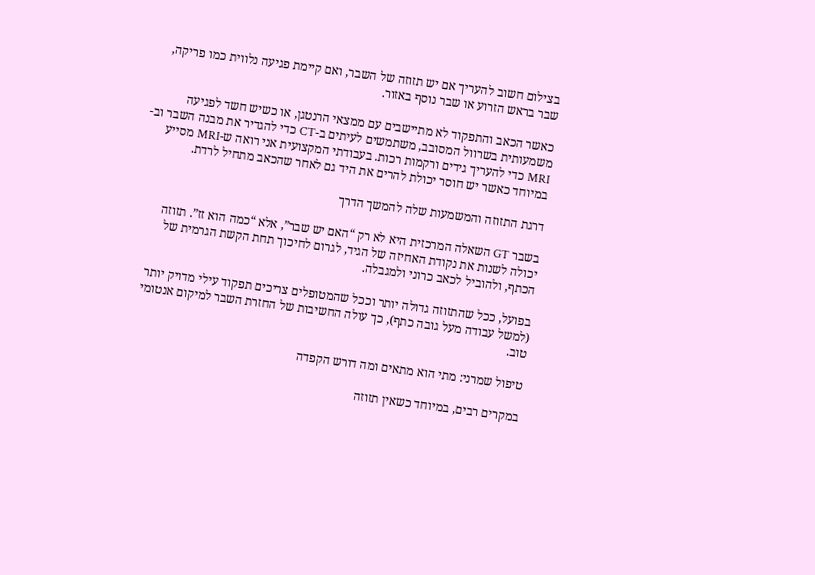בצילום חשוב להעריך אם יש תזוזה של השבר, ואם קיימת פגיעה נלווית כמו פריקה, שבר בראש הזרוע או שבר נוסף באזור.

כאשר הכאב והתפקוד לא מתיישבים עם ממצאי הרנטגן, או כשיש חשד לפגיעה משמעותית בשרוול המסובב, משתמשים לעיתים ב-CT כדי להגדיר את מבנה השבר וב-MRI כדי להעריך גידים ורקמות רכות. בעבודתי המקצועית אני רואה ש-MRI מסייע במיוחד כאשר יש חוסר יכולת להרים את היד גם לאחר שהכאב מתחיל לרדת.

דרגת התזוזה והמשמעות שלה להמשך הדרך

בשבר GT השאלה המרכזית היא לא רק “האם יש שבר”, אלא “כמה הוא זז”. תזוזה יכולה לשנות את נקודת האחיזה של הגיד, לגרום לחיכוך תחת הקשת הגרמית של הכתף, ולהוביל לכאב כרוני ולמגבלה.

בפועל, ככל שהתזוזה גדולה יותר וככל שהמטופלים צריכים תפקוד עילי מדויק יותר (למשל עבודה מעל גובה כתף), כך עולה החשיבות של החזרת השבר למיקום אנטומי טוב.

טיפול שמרני: מתי הוא מתאים ומה דורש הקפדה

במקרים רבים, במיוחד כשאין תזוזה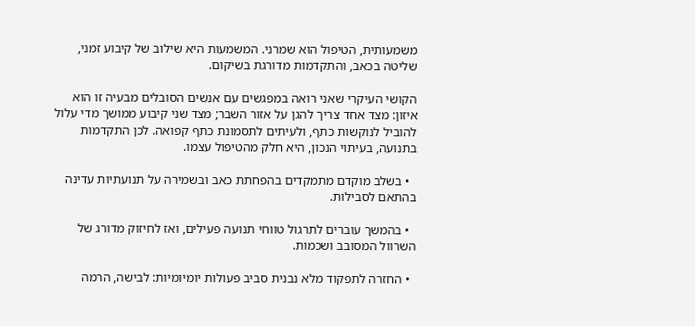משמעותית, הטיפול הוא שמרני. המשמעות היא שילוב של קיבוע זמני, שליטה בכאב, והתקדמות מדורגת בשיקום.

הקושי העיקרי שאני רואה במפגשים עם אנשים הסובלים מבעיה זו הוא איזון: מצד אחד צריך להגן על אזור השבר; מצד שני קיבוע ממושך מדי עלול להוביל לנוקשות כתף, ולעיתים לתסמונת כתף קפואה. לכן התקדמות בתנועה, בעיתוי הנכון, היא חלק מהטיפול עצמו.

  • בשלב מוקדם מתמקדים בהפחתת כאב ובשמירה על תנועתיות עדינה בהתאם לסבילות.

  • בהמשך עוברים לתרגול טווחי תנועה פעילים, ואז לחיזוק מדורג של השרוול המסובב ושכמות.

  • החזרה לתפקוד מלא נבנית סביב פעולות יומיומיות: לבישה, הרמה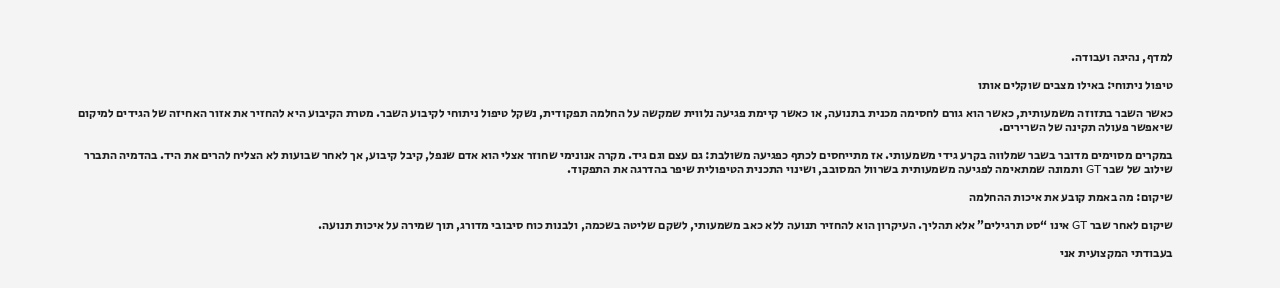למדף, נהיגה ועבודה.

טיפול ניתוחי: באילו מצבים שוקלים אותו

כאשר השבר בתזוזה משמעותית, כאשר הוא גורם לחסימה מכנית בתנועה, או כאשר קיימת פגיעה נלווית שמקשה על החלמה תפקודית, נשקל טיפול ניתוחי לקיבוע השבר. מטרת הקיבוע היא להחזיר את אזור האחיזה של הגידים למיקום שיאפשר פעולה תקינה של השרירים.

במקרים מסוימים מדובר בשבר שמלווה בקרע גידי משמעותי. אז מתייחסים לכתף כפגיעה משולבת: גם עצם וגם גיד. מקרה אנונימי שחוזר אצלי הוא אדם שנפל, קיבל קיבוע, אך לאחר שבועות לא הצליח להרים את היד. בהדמיה התברר שילוב של שבר GT ותמונה שמתאימה לפגיעה משמעותית בשרוול המסובב, ושינוי התכנית הטיפולית שיפר בהדרגה את התפקוד.

שיקום: מה באמת קובע את איכות ההחלמה

שיקום לאחר שבר GT אינו “סט תרגילים” אלא תהליך. העיקרון הוא להחזיר תנועה ללא כאב משמעותי, לשקם שליטה בשכמה, ולבנות כוח סיבובי מדורג, תוך שמירה על איכות תנועה.

בעבודתי המקצועית אני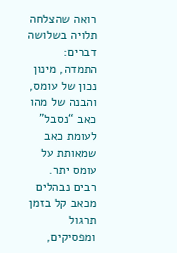רואה שהצלחה תלויה בשלושה דברים: התמדה, מינון נכון של עומס, והבנה של מהו כאב “נסבל” לעומת כאב שמאותת על עומס יתר. רבים נבהלים מכאב קל בזמן תרגול ומפסיקים,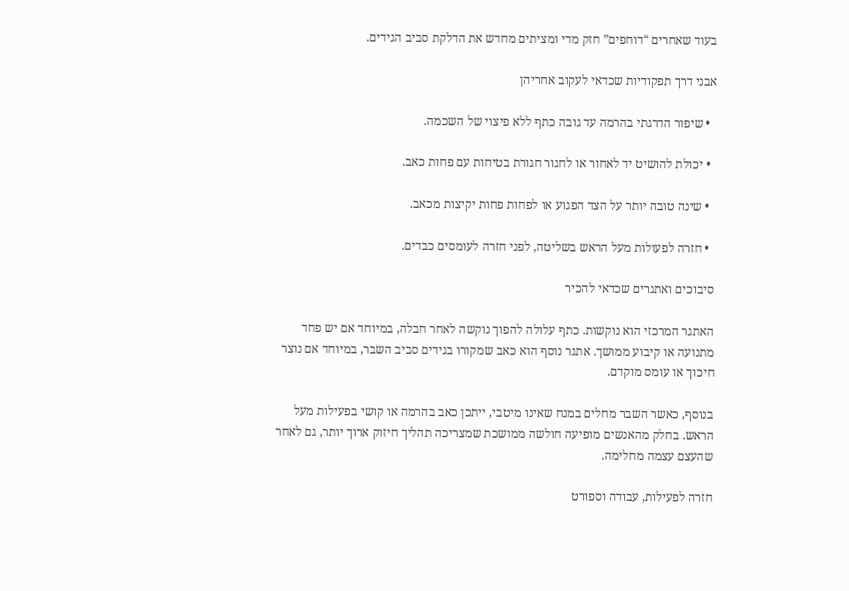בעוד שאחרים “דוחפים” חזק מדי ומציתים מחדש את הדלקת סביב הגידים.

אבני דרך תפקודיות שכדאי לעקוב אחריהן

  • שיפור הדרגתי בהרמה עד גובה כתף ללא פיצוי של השכמה.

  • יכולת להושיט יד לאחור או לחגור חגורת בטיחות עם פחות כאב.

  • שינה טובה יותר על הצד הפגוע או לפחות פחות יקיצות מכאב.

  • חזרה לפעולות מעל הראש בשליטה, לפני חזרה לעומסים כבדים.

סיבוכים ואתגרים שכדאי להכיר

האתגר המרכזי הוא נוקשות. כתף עלולה להפוך נוקשה לאחר חבלה, במיוחד אם יש פחד מתנועה או קיבוע ממושך. אתגר נוסף הוא כאב שמקורו בגידים סביב השבר, במיוחד אם נוצר חיכוך או עומס מוקדם.

בנוסף, כאשר השבר מחלים במנח שאינו מיטבי, ייתכן כאב בהרמה או קושי בפעילות מעל הראש. בחלק מהאנשים מופיעה חולשה ממושכת שמצריכה תהליך חיזוק ארוך יותר, גם לאחר שהעצם עצמה מחלימה.

חזרה לפעילות, עבודה וספורט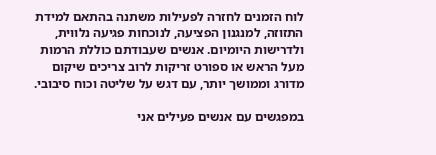לוח הזמנים לחזרה לפעילות משתנה בהתאם למידת התזוזה, למנגנון הפציעה, לנוכחות פגיעה נלווית, ולדרישות היומיום. אנשים שעבודתם כוללת הרמות מעל הראש או ספורט זריקות לרוב צריכים שיקום מדורג וממושך יותר, עם דגש על שליטה וכוח סיבובי.

במפגשים עם אנשים פעילים אני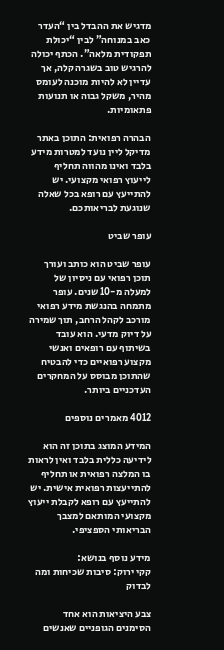מדגיש את ההבדל בין “העדר כאב במנוחה” לבין “יכולת תפקודית מלאה”. הכתף יכולה להרגיש טוב בשגרה קלה, אך עדיין לא להיות מוכנה לעומס מהיר, משקל גבוה או תנועות פתאומיות.

הבהרה רפואית: התוכן באתר מדיקל ליין נועד למטרות מידע בלבד ואינו מהווה תחליף לייעוץ רפואי מקצועי. יש להתייעץ עם רופא בכל שאלה שנוגעת לבריאותכם.

עופר שביט

עופר שביט הוא כותב ועורך תוכן רפואי עם ניסיון של למעלה מ-10 שנים. עופר מתמחה בהנגשת מידע רפואי מורכב לקהל הרחב, תוך שמירה על דיוק מדעי. הוא עובד בשיתוף עם רופאים ואנשי מקצוע רפואיים כדי להבטיח שהתוכן מבוסס על המחקרים העדכניים ביותר.

4012 מאמרים נוספים

המידע המוצג בתוכן זה הוא לידיעה כללית בלבד ואין לראות בו המלצה רפואית או תחליף להתייעצות רפואית אישית. יש להתייעץ עם רופא לקבלת ייעוץ מקצועי המותאם למצבך הבריאותי הספציפי.

מידע נוסף בנושא:
קקי ירוק: סיבות שכיחות ומה לבדוק

צבע היציאות הוא אחד הסימנים הגופניים שאנשים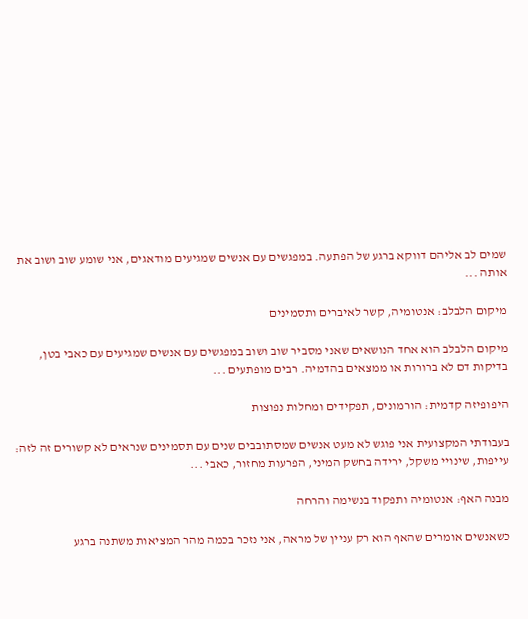שמים לב אליהם דווקא ברגע של הפתעה. במפגשים עם אנשים שמגיעים מודאגים, אני שומע שוב ושוב את אותה ...

מיקום הלבלב: אנטומיה, קשר לאיברים ותסמינים

מיקום הלבלב הוא אחד הנושאים שאני מסביר שוב ושוב במפגשים עם אנשים שמגיעים עם כאבי בטן, בדיקות דם לא ברורות או ממצאים בהדמיה. רבים מופתעים ...

היפופיזה קדמית: הורמונים, תפקידים ומחלות נפוצות

בעבודתי המקצועית אני פוגש לא מעט אנשים שמסתובבים שנים עם תסמינים שנראים לא קשורים זה לזה: עייפות, שינויי משקל, ירידה בחשק המיני, הפרעות מחזור, כאבי ...

מבנה האף: אנטומיה ותפקוד בנשימה והרחה

כשאנשים אומרים שהאף הוא רק עניין של מראה, אני נזכר בכמה מהר המציאות משתנה ברגע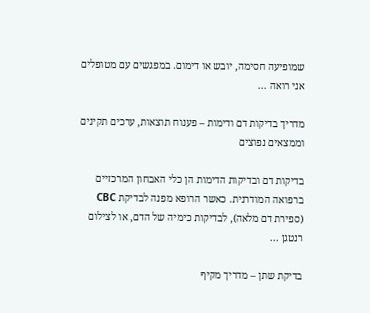שמופיעה חסימה, יובש או דימום. במפגשים עם מטופלים אני רואה ...

מדריך בדיקות דם ודימות – פענוח תוצאות, ערכים תקינים וממצאים נפוצים

בדיקות דם ובדיקות הדימות הן כלי האבחון המרכזיים ברפואה המודרנית. כאשר הרופא מפנה לבדיקת CBC (ספירת דם מלאה), לבדיקות כימיה של הדם, או לצילום רנטגן ...

בדיקת שתן – מדריך מקיף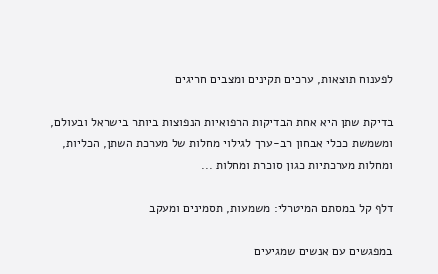לפענוח תוצאות, ערכים תקינים ומצבים חריגים

בדיקת שתן היא אחת הבדיקות הרפואיות הנפוצות ביותר בישראל ובעולם, ומשמשת ככלי אבחון רב-ערך לגילוי מחלות של מערכת השתן, הכליות, ומחלות מערכתיות כגון סוכרת ומחלות ...

דלף קל במסתם המיטרלי: משמעות, תסמינים ומעקב

במפגשים עם אנשים שמגיעים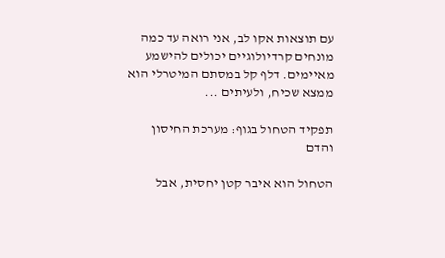עם תוצאות אקו לב, אני רואה עד כמה מונחים קרדיולוגיים יכולים להישמע מאיימים. דלף קל במסתם המיטרלי הוא ממצא שכיח, ולעיתים ...

תפקיד הטחול בגוף: מערכת החיסון והדם

הטחול הוא איבר קטן יחסית, אבל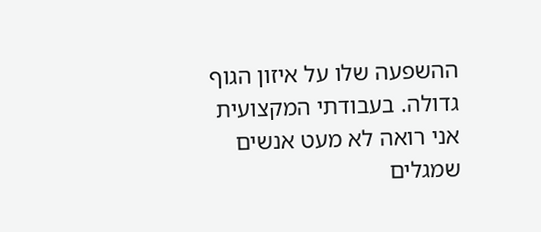ההשפעה שלו על איזון הגוף גדולה. בעבודתי המקצועית אני רואה לא מעט אנשים שמגלים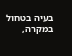בעיה בטחול במקרה,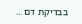בבדיקת דם ...